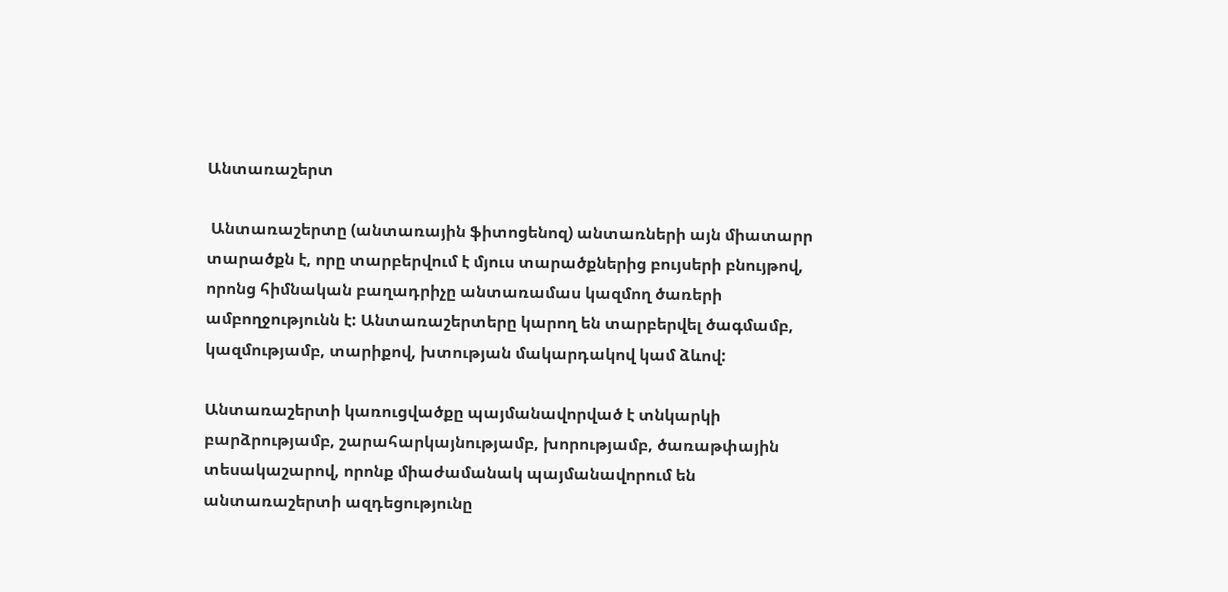Անտառաշերտ

 Անտառաշերտը (անտառային ֆիտոցենոզ) անտառների այն միատարր տարածքն է, որը տարբերվում է մյուս տարածքներից բույսերի բնույթով, որոնց հիմնական բաղադրիչը անտառամաս կազմող ծառերի ամբողջությունն է: Անտառաշերտերը կարող են տարբերվել ծագմամբ, կազմությամբ, տարիքով, խտության մակարդակով կամ ձևով:

Անտառաշերտի կառուցվածքը պայմանավորված է տնկարկի բարձրությամբ, շարահարկայնությամբ, խորությամբ, ծառաթփային տեսակաշարով, որոնք միաժամանակ պայմանավորում են անտառաշերտի ազդեցությունը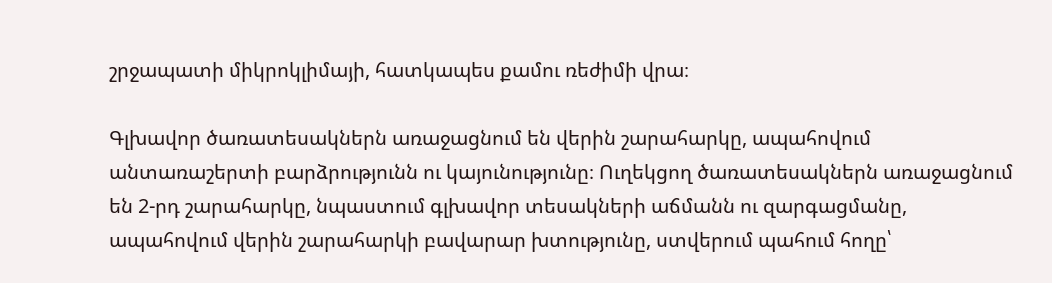շրջապատի միկրոկլիմայի, հատկապես քամու ռեժիմի վրա։

Գլխավոր ծառատեսակներն առաջացնում են վերին շարահարկը, ապահովում անտառաշերտի բարձրությունն ու կայունությունը։ Ուղեկցող ծառատեսակներն առաջացնում են 2-րդ շարահարկը, նպաստում գլխավոր տեսակների աճմանն ու զարգացմանը, ապահովում վերին շարահարկի բավարար խտությունը, ստվերում պահում հողը՝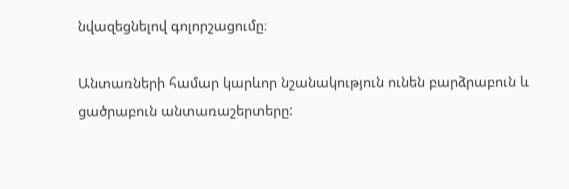նվազեցնելով գոլորշացումը։

Անտառների համար կարևոր նշանակություն ունեն բարձրաբուն և ցածրաբուն անտառաշերտերը: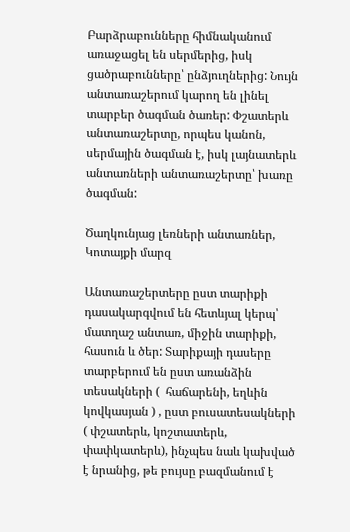Բարձրաբունները հիմնականում առաջացել են սերմերից, իսկ ցածրաբունները՝ ընձյուղներից: Նույն անտառաշերում կարող են լինել տարբեր ծագման ծառեր: Փշատերև անտառաշերտը, որպես կանոն, սերմային ծագման է, իսկ լայնատերև անտառների անտառաշերտը՝ խառը ծագման:

Ծաղկունյաց լեռների անտառներ, Կոտայքի մարզ

Անտառաշերտերը ըստ տարիքի դասակարգվում են հետևյալ կերպ՝ մատղաշ անտառ, միջին տարիքի, հասուն և ծեր: Տարիքայի դասերը տարբերում են ըստ առանձին տեսակների (  հաճարենի, եղևին կովկասյան ) , ըստ բուսատեսակների ( փշատերև, կոշտատերև, փափկատերև), ինչպես նաև կախված է նրանից, թե բույսը բազմանում է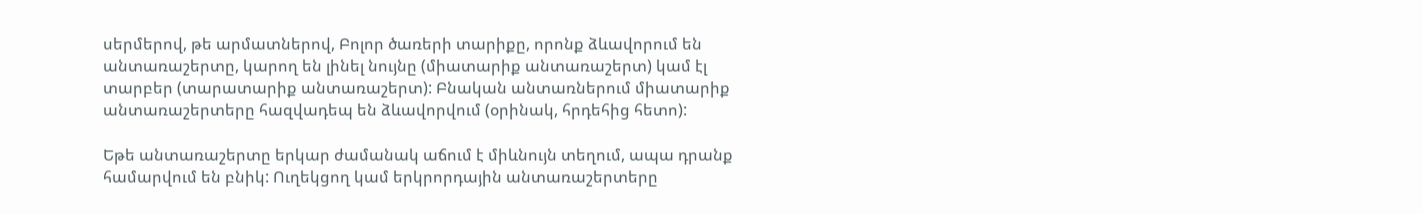սերմերով, թե արմատներով, Բոլոր ծառերի տարիքը, որոնք ձևավորում են անտառաշերտը, կարող են լինել նույնը (միատարիք անտառաշերտ) կամ էլ տարբեր (տարատարիք անտառաշերտ): Բնական անտառներում միատարիք անտառաշերտերը հազվադեպ են ձևավորվում (օրինակ, հրդեհից հետո):

Եթե անտառաշերտը երկար ժամանակ աճում է միևնույն տեղում, ապա դրանք համարվում են բնիկ: Ուղեկցող կամ երկրորդային անտառաշերտերը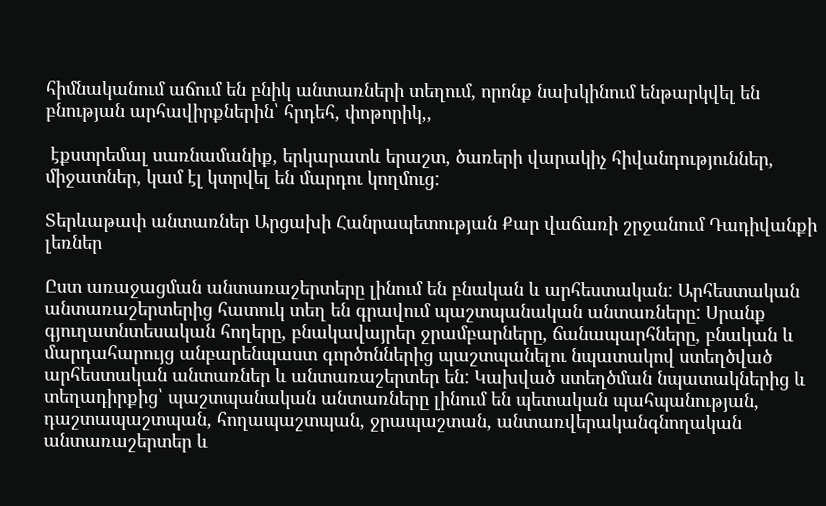հիմնականում աճում են բնիկ անտառների տեղում, որոնք նախկինում ենթարկվել են բնության արհավիրքներին՝ հրդեհ, փոթորիկ,,

 էքստրեմալ սառնամանիք, երկարատև երաշտ, ծառերի վարակիչ հիվանդություններ, միջատներ, կամ էլ կտրվել են մարդու կողմուց:

Տերևաթափ անտառներ Արցախի Հանրապետության Քար վաճառի շրջանում Դադիվանքի լեռներ

Ըստ առաջացման անտառաշերտերը լինում են բնական և արհեստական: Արհեստական անտառաշերտերից հատուկ տեղ են գրավում պաշտպանական անտառները: Սրանք գյուղատնտեսական հողերը, բնակավայրեր ջրամբարները, ճանապարհները, բնական և մարդահարույց անբարենպաստ գործոններից պաշտպանելու նպատակով ստեղծված արհեստական անտառներ և անտառաշերտեր են: Կախված ստեղծման նպատակներից և տեղադիրքից՝ պաշտպանական անտառները լինում են պետական պահպանության, դաշտապաշտպան, հողապաշտպան, ջրապաշտան, անտառվերականգնողական անտառաշերտեր և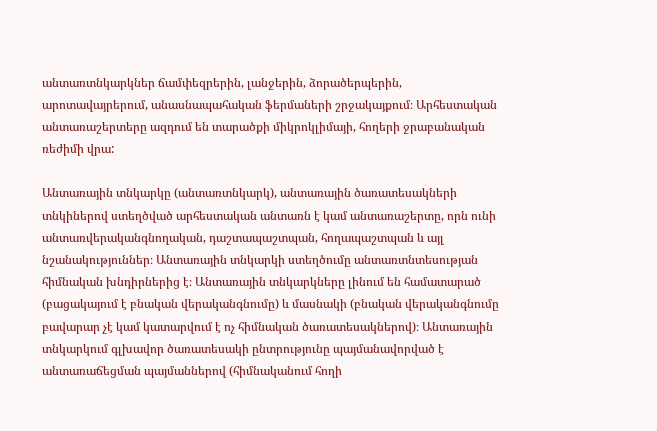անտառտնկարկներ ճամփեզրերին, լանջերին, ձորածերպերին, արոտավայրերում, անասնապահական ֆերմաների շրջակայքում։ Արհեստական անտառաշերտերը ազդում են տարածքի միկրոկլիմայի, հողերի ջրաբանական ռեժիմի վրա:

Անտառային տնկարկը (անտառտնկարկ), անտառային ծառատեսակների տնկիներով ստեղծված արհեստական անտառն է կամ անտառաշերտը, որն ունի անտառվերականգնողական, դաշտապաշտպան, հողապաշտպան և այլ նշանակություններ։ Անտառային տնկարկի ստեղծումը անտառտնտեսության հիմնական խնդիրներից է։ Անտառային տնկարկները լինում են համատարած (բացակայում է բնական վերականգնումը) և մասնակի (բնական վերականգնումը բավարար չէ կամ կատարվում է ոչ հիմնական ծառատեսակներով)։ Անտառային տնկարկում գլխավոր ծառատեսակի ընտրությունը պայմանավորված է անտառաճեցման պայմաններով (հիմնականում հողի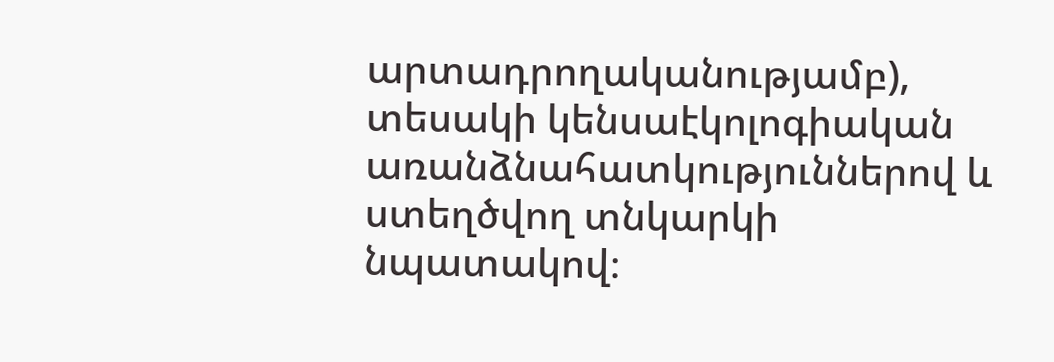արտադրողականությամբ), տեսակի կենսաէկոլոգիական առանձնահատկություններով և ստեղծվող տնկարկի նպատակով։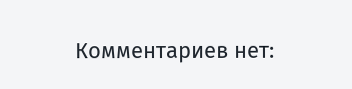Комментариев нет: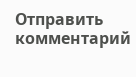Отправить комментарий